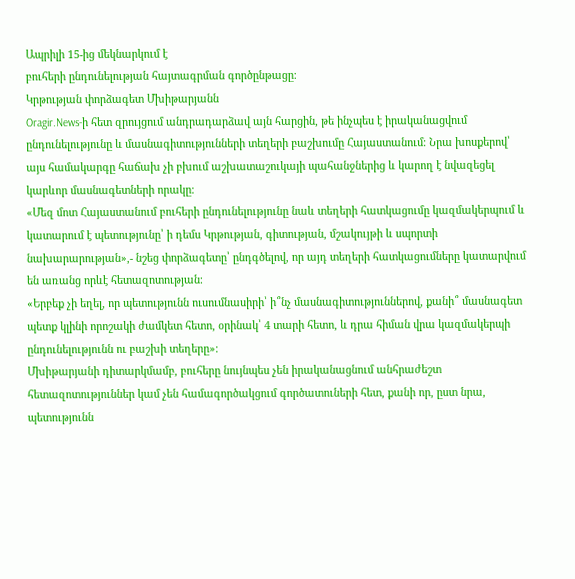Ապրիլի 15-ից մեկնարկում է
բուհերի ընդունելության հայտագրման գործընթացը։
Կրթության փորձագետ Մխիթարյանն
Oragir.News-ի հետ զրույցում անդրադարձավ այն հարցին, թե ինչպես է իրականացվում ընդունելությունը և մասնագիտությունների տեղերի բաշխումը Հայաստանում։ Նրա խոսքերով՝ այս համակարգը հաճախ չի բխում աշխատաշուկայի պահանջներից և կարող է նվազեցել կարևոր մասնագետների որակը։
«Մեզ մոտ Հայաստանում բուհերի ընդունելությունը նաև տեղերի հատկացումը կազմակերպում և կատարում է պետությունը՝ ի դեմս Կրթության, գիտության, մշակույթի և սպորտի նախարարության»,- նշեց փորձագետը՝ ընդգծելով, որ այդ տեղերի հատկացումները կատարվում են առանց որևէ հետազոտության։
«Երբեք չի եղել, որ պետությունն ուսումնասիրի՝ ի՞նչ մասնագիտություններով, քանի՞ մասնագետ պետք կլինի որոշակի ժամկետ հետո, օրինակ՝ 4 տարի հետո, և դրա հիման վրա կազմակերպի ընդունելությունն ու բաշխի տեղերը»։
Մխիթարյանի դիտարկմամբ, բուհերը նույնպես չեն իրականացնում անհրաժեշտ հետազոտություններ կամ չեն համագործակցում գործատուների հետ, քանի որ, ըստ նրա, պետությունն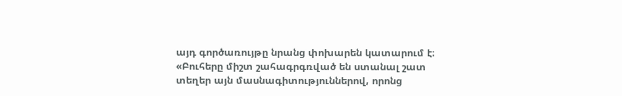այդ գործառույթը նրանց փոխարեն կատարում է։
«Բուհերը միշտ շահագրգռված են ստանալ շատ տեղեր այն մասնագիտություններով, որոնց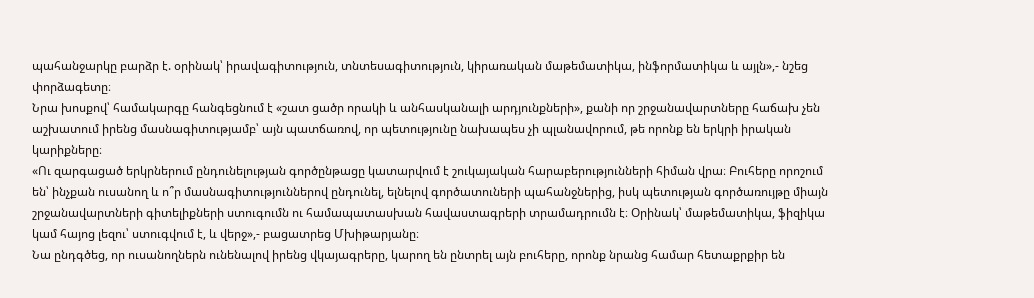պահանջարկը բարձր է. օրինակ՝ իրավագիտություն, տնտեսագիտություն, կիրառական մաթեմատիկա, ինֆորմատիկա և այլն»,- նշեց փորձագետը։
Նրա խոսքով՝ համակարգը հանգեցնում է «շատ ցածր որակի և անհասկանալի արդյունքների», քանի որ շրջանավարտները հաճախ չեն աշխատում իրենց մասնագիտությամբ՝ այն պատճառով, որ պետությունը նախապես չի պլանավորում, թե որոնք են երկրի իրական կարիքները։
«Ու զարգացած երկրներում ընդունելության գործընթացը կատարվում է շուկայական հարաբերությունների հիման վրա։ Բուհերը որոշում են՝ ինչքան ուսանող և ո՞ր մասնագիտություններով ընդունել, ելնելով գործատուների պահանջներից, իսկ պետության գործառույթը միայն շրջանավարտների գիտելիքների ստուգումն ու համապատասխան հավաստագրերի տրամադրումն է։ Օրինակ՝ մաթեմատիկա, ֆիզիկա կամ հայոց լեզու՝ ստուգվում է, և վերջ»,- բացատրեց Մխիթարյանը։
Նա ընդգծեց, որ ուսանողներն ունենալով իրենց վկայագրերը, կարող են ընտրել այն բուհերը, որոնք նրանց համար հետաքրքիր են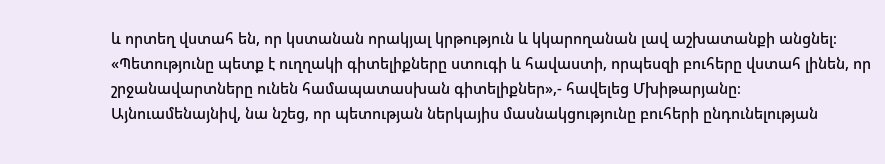և որտեղ վստահ են, որ կստանան որակյալ կրթություն և կկարողանան լավ աշխատանքի անցնել։
«Պետությունը պետք է ուղղակի գիտելիքները ստուգի և հավաստի, որպեսզի բուհերը վստահ լինեն, որ շրջանավարտները ունեն համապատասխան գիտելիքներ»,- հավելեց Մխիթարյանը։
Այնուամենայնիվ, նա նշեց, որ պետության ներկայիս մասնակցությունը բուհերի ընդունելության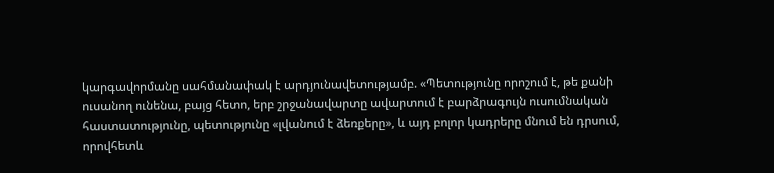կարգավորմանը սահմանափակ է արդյունավետությամբ. «Պետությունը որոշում է, թե քանի ուսանող ունենա, բայց հետո, երբ շրջանավարտը ավարտում է բարձրագույն ուսումնական հաստատությունը, պետությունը «լվանում է ձեռքերը», և այդ բոլոր կադրերը մնում են դրսում, որովհետև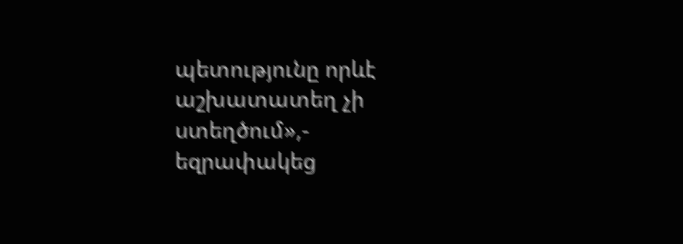պետությունը որևէ աշխատատեղ չի ստեղծում»,- եզրափակեց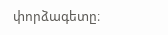փորձագետը։